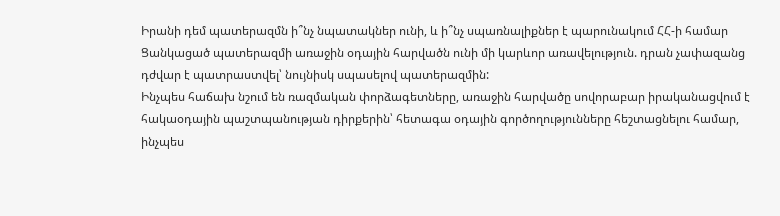Իրանի դեմ պատերազմն ի՞նչ նպատակներ ունի, և ի՞նչ սպառնալիքներ է պարունակում ՀՀ-ի համար
Ցանկացած պատերազմի առաջին օդային հարվածն ունի մի կարևոր առավելություն. դրան չափազանց դժվար է պատրաստվել՝ նույնիսկ սպասելով պատերազմին:
Ինչպես հաճախ նշում են ռազմական փորձագետները, առաջին հարվածը սովորաբար իրականացվում է հակաօդային պաշտպանության դիրքերին՝ հետագա օդային գործողությունները հեշտացնելու համար, ինչպես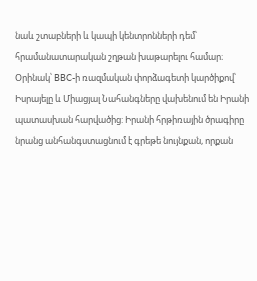նաև շտաբների և կապի կենտրոնների դեմ՝ հրամանատարական շղթան խաթարելու համար։
Օրինակ՝ BBC-ի ռազմական փորձագետի կարծիքով՝ Իսրայելը և Միացյալ Նահանգները վախենում են Իրանի պատասխան հարվածից: Իրանի հրթիռային ծրագիրը նրանց անհանգստացնում է գրեթե նույնքան, որքան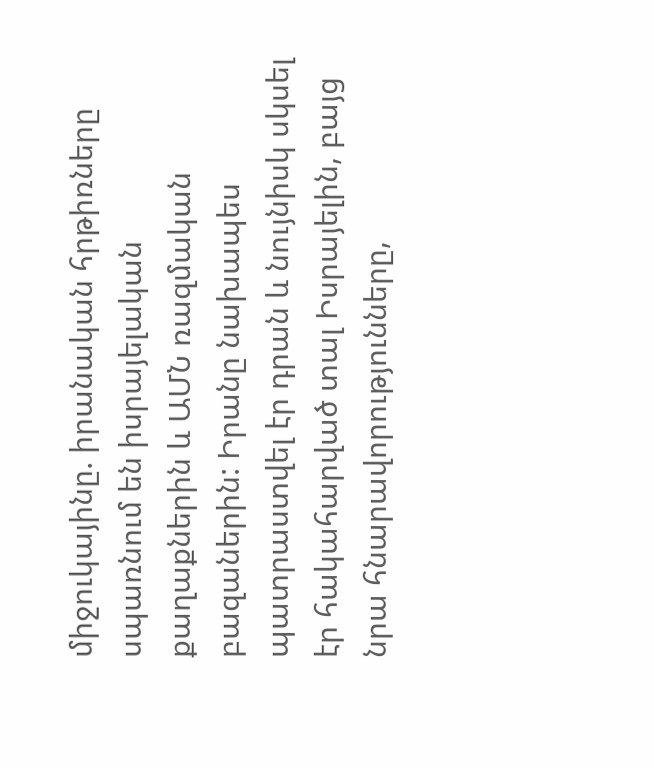միջուկայինը. իրանական հրթիռները սպառնում են իսրայելական քաղաքներին և ԱՄՆ ռազմական բազաներին: Իրանը նախապես պատրաստվել էր դրան և նույնիսկ սկսել էր հակահարված տալ Իսրայելին, բայց նրա հնարավորությունները,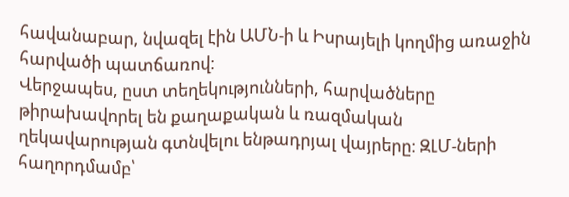հավանաբար, նվազել էին ԱՄՆ-ի և Իսրայելի կողմից առաջին հարվածի պատճառով։
Վերջապես, ըստ տեղեկությունների, հարվածները թիրախավորել են քաղաքական և ռազմական ղեկավարության գտնվելու ենթադրյալ վայրերը։ ԶԼՄ-ների հաղորդմամբ՝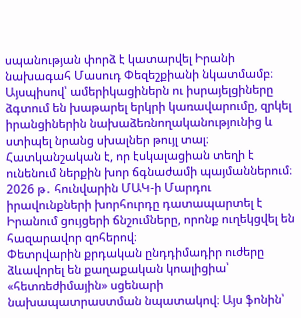սպանության փորձ է կատարվել Իրանի նախագահ Մասուդ Փեզեշքիանի նկատմամբ։
Այսպիսով՝ ամերիկացիներն ու իսրայելցիները ձգտում են խաթարել երկրի կառավարումը, զրկել իրանցիներին նախաձեռնողականությունից և ստիպել նրանց սխալներ թույլ տալ։
Հատկանշական է, որ էսկալացիան տեղի է ունենում ներքին խոր ճգնաժամի պայմաններում։
2026 թ․ հունվարին ՄԱԿ-ի Մարդու իրավունքների խորհուրդը դատապարտել է Իրանում ցույցերի ճնշումները, որոնք ուղեկցվել են հազարավոր զոհերով։
Փետրվարին քրդական ընդդիմադիր ուժերը ձևավորել են քաղաքական կոալիցիա՝ «հետռեժիմային» սցենարի նախապատրաստման նպատակով։ Այս ֆոնին՝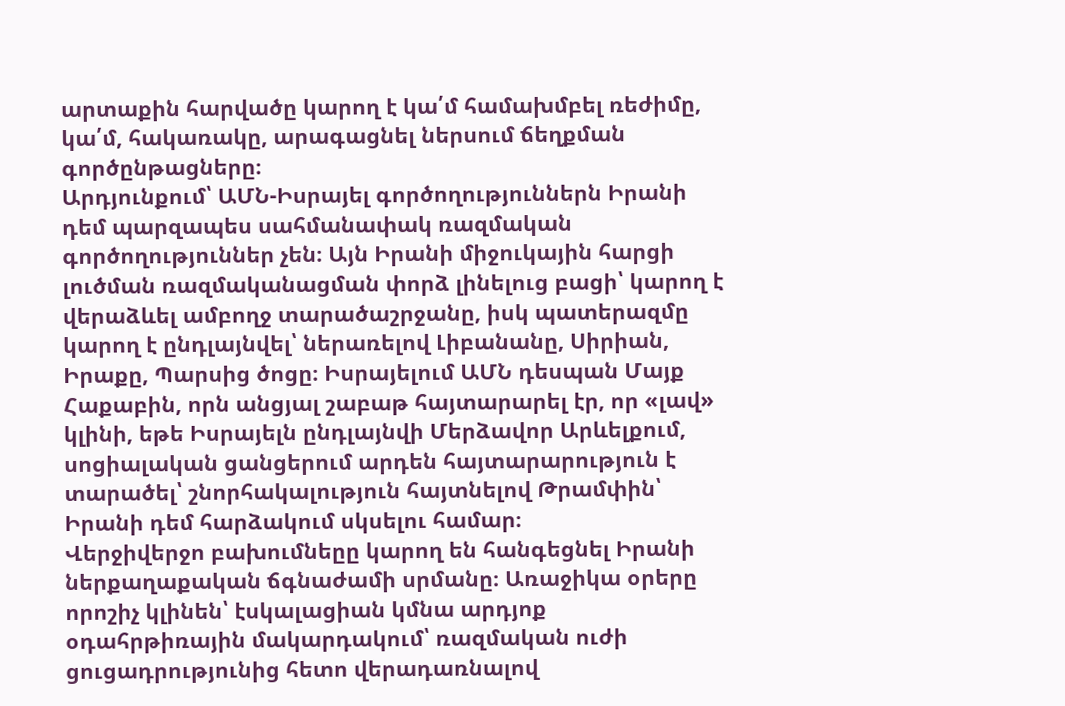արտաքին հարվածը կարող է կա՛մ համախմբել ռեժիմը, կա՛մ, հակառակը, արագացնել ներսում ճեղքման գործընթացները։
Արդյունքում՝ ԱՄՆ-Իսրայել գործողություններն Իրանի դեմ պարզապես սահմանափակ ռազմական գործողություններ չեն։ Այն Իրանի միջուկային հարցի լուծման ռազմականացման փորձ լինելուց բացի՝ կարող է վերաձևել ամբողջ տարածաշրջանը, իսկ պատերազմը կարող է ընդլայնվել՝ ներառելով Լիբանանը, Սիրիան, Իրաքը, Պարսից ծոցը։ Իսրայելում ԱՄՆ դեսպան Մայք Հաքաբին, որն անցյալ շաբաթ հայտարարել էր, որ «լավ» կլինի, եթե Իսրայելն ընդլայնվի Մերձավոր Արևելքում, սոցիալական ցանցերում արդեն հայտարարություն է տարածել՝ շնորհակալություն հայտնելով Թրամփին՝ Իրանի դեմ հարձակում սկսելու համար։
Վերջիվերջո բախումնեըը կարող են հանգեցնել Իրանի ներքաղաքական ճգնաժամի սրմանը։ Առաջիկա օրերը որոշիչ կլինեն՝ էսկալացիան կմնա արդյոք օդահրթիռային մակարդակում՝ ռազմական ուժի ցուցադրությունից հետո վերադառնալով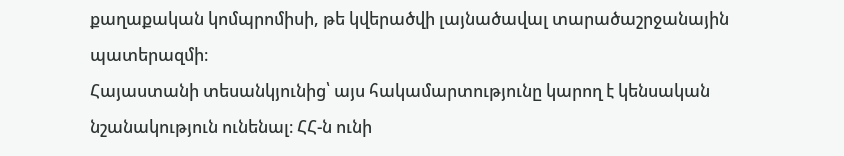քաղաքական կոմպրոմիսի, թե կվերածվի լայնածավալ տարածաշրջանային պատերազմի։
Հայաստանի տեսանկյունից՝ այս հակամարտությունը կարող է կենսական նշանակություն ունենալ։ ՀՀ-ն ունի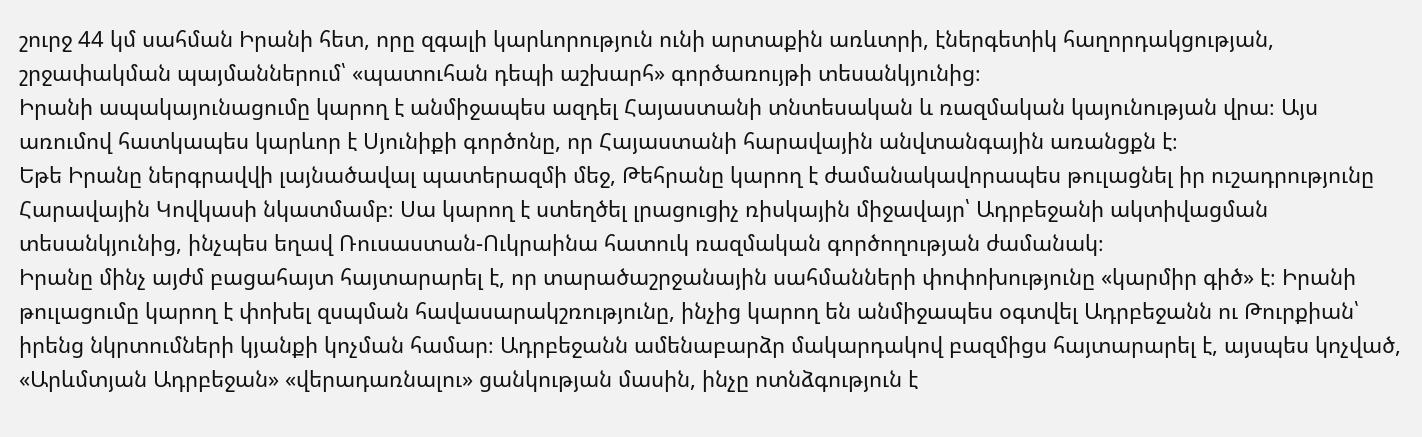շուրջ 44 կմ սահման Իրանի հետ, որը զգալի կարևորություն ունի արտաքին առևտրի, էներգետիկ հաղորդակցության, շրջափակման պայմաններում՝ «պատուհան դեպի աշխարհ» գործառույթի տեսանկյունից։
Իրանի ապակայունացումը կարող է անմիջապես ազդել Հայաստանի տնտեսական և ռազմական կայունության վրա։ Այս առումով հատկապես կարևոր է Սյունիքի գործոնը, որ Հայաստանի հարավային անվտանգային առանցքն է։
Եթե Իրանը ներգրավվի լայնածավալ պատերազմի մեջ, Թեհրանը կարող է ժամանակավորապես թուլացնել իր ուշադրությունը Հարավային Կովկասի նկատմամբ։ Սա կարող է ստեղծել լրացուցիչ ռիսկային միջավայր՝ Ադրբեջանի ակտիվացման տեսանկյունից, ինչպես եղավ Ռուսաստան-Ուկրաինա հատուկ ռազմական գործողության ժամանակ։
Իրանը մինչ այժմ բացահայտ հայտարարել է, որ տարածաշրջանային սահմանների փոփոխությունը «կարմիր գիծ» է։ Իրանի թուլացումը կարող է փոխել զսպման հավասարակշռությունը, ինչից կարող են անմիջապես օգտվել Ադրբեջանն ու Թուրքիան՝ իրենց նկրտումների կյանքի կոչման համար։ Ադրբեջանն ամենաբարձր մակարդակով բազմիցս հայտարարել է, այսպես կոչված, «Արևմտյան Ադրբեջան» «վերադառնալու» ցանկության մասին, ինչը ոտնձգություն է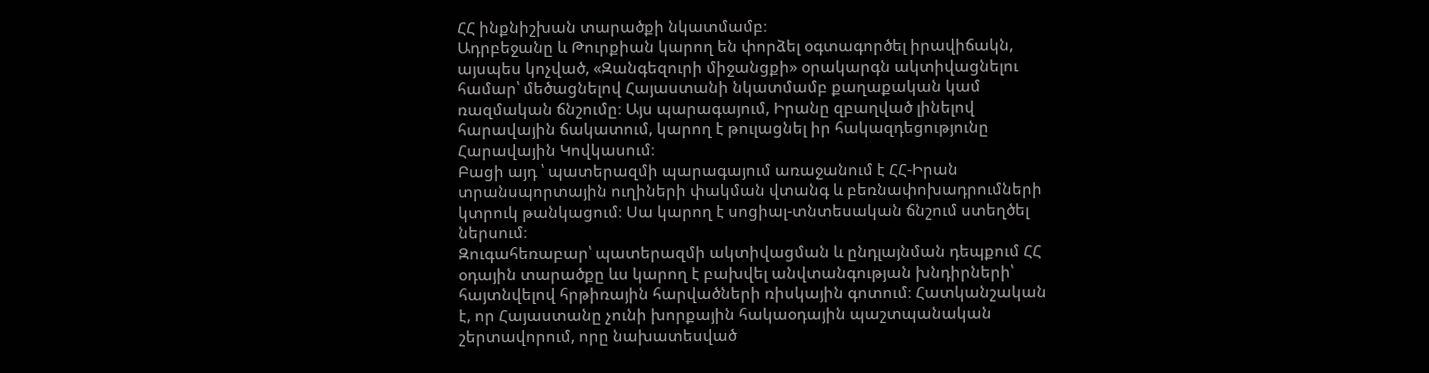ՀՀ ինքնիշխան տարածքի նկատմամբ։
Ադրբեջանը և Թուրքիան կարող են փորձել օգտագործել իրավիճակն, այսպես կոչված, «Զանգեզուրի միջանցքի» օրակարգն ակտիվացնելու համար՝ մեծացնելով Հայաստանի նկատմամբ քաղաքական կամ ռազմական ճնշումը։ Այս պարագայում, Իրանը զբաղված լինելով հարավային ճակատում, կարող է թուլացնել իր հակազդեցությունը Հարավային Կովկասում։
Բացի այդ ՝ պատերազմի պարագայում առաջանում է ՀՀ-Իրան տրանսպորտային ուղիների փակման վտանգ և բեռնափոխադրումների կտրուկ թանկացում։ Սա կարող է սոցիալ-տնտեսական ճնշում ստեղծել ներսում։
Զուգահեռաբար՝ պատերազմի ակտիվացման և ընդլայնման դեպքում ՀՀ օդային տարածքը ևս կարող է բախվել անվտանգության խնդիրների՝ հայտնվելով հրթիռային հարվածների ռիսկային գոտում։ Հատկանշական է, որ Հայաստանը չունի խորքային հակաօդային պաշտպանական շերտավորում, որը նախատեսված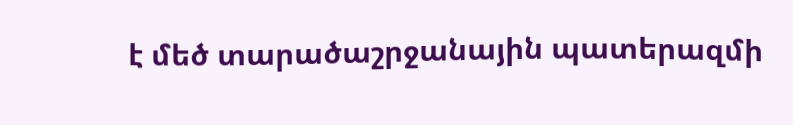է մեծ տարածաշրջանային պատերազմի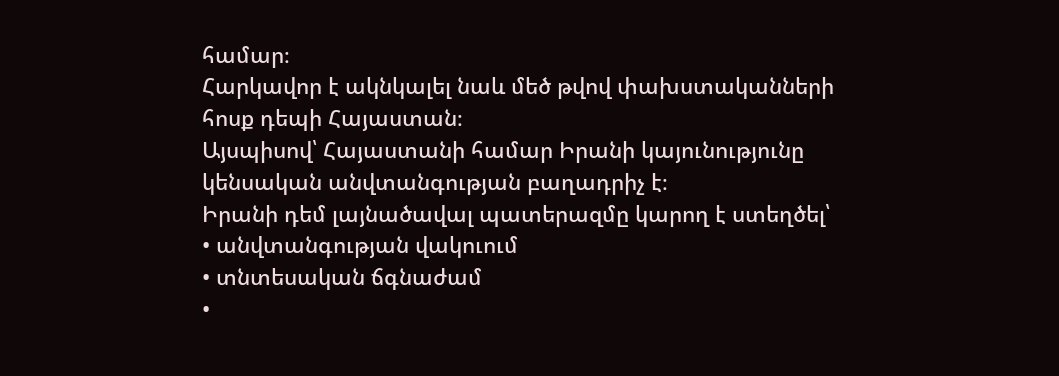համար։
Հարկավոր է ակնկալել նաև մեծ թվով փախստականների հոսք դեպի Հայաստան։
Այսպիսով՝ Հայաստանի համար Իրանի կայունությունը կենսական անվտանգության բաղադրիչ է։
Իրանի դեմ լայնածավալ պատերազմը կարող է ստեղծել՝
• անվտանգության վակուում
• տնտեսական ճգնաժամ
•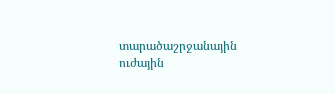տարածաշրջանային ուժային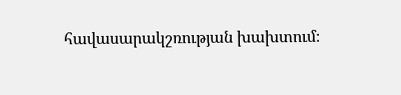հավասարակշռության խախտում։